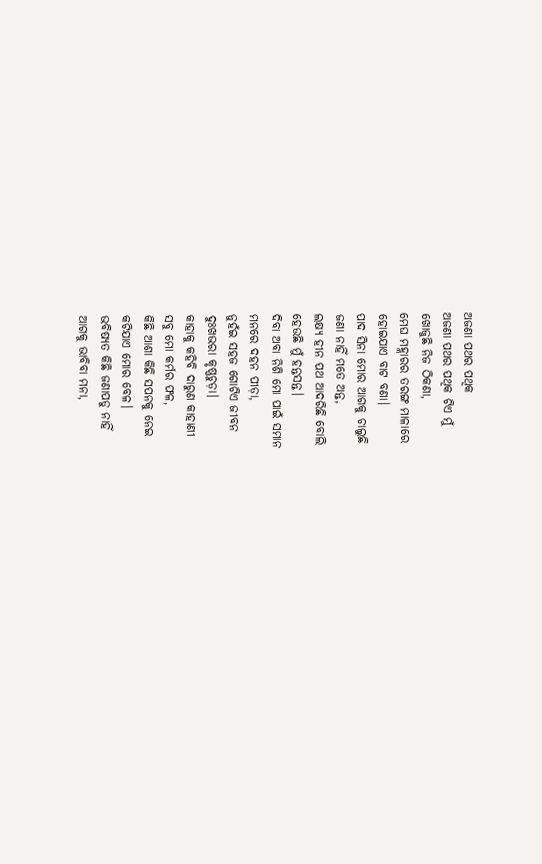ଅଜଣା ପଥର ପଥିକ
ଅଜଣା ପଥର ପଥିକ ଟିଏ ମୁଁ
ଖୋଜୁଛି ନିଜ ଠିକଣା,
ମେଘ ମହ୍ଲାରର ତରଙ୍ଗ ମାଳାରେ
ହୋଇଯାଏ ବାଟ ବଣା।
ପାଦ ସିନା ମୋର ଆଗକୁ ଚାଲୁଛି
ଜଣା ନାହିଁ ମତେ ଅନ୍ତ,
ଲକ୍ଷ୍ୟ ହୀନ ପଥ ଆଦରିଛି ବୋଲି
ହେଉଛି ମୁଁ ହନ୍ତସନ୍ତ।
ଦିବା ଅବା ନିଶି ମୋ ପାଇଁ ସମାନ
ମନରେ ଦହନ ପୀଡ଼ା,
ନୁହଁଇ ସହଜ ଗୋଟିଏ ଜୀବନ
ଦୁଃଖଭରା କୃଷ୍ଣଚୁଡ଼ା।
କାହାକୁ କହିବି ଦାରୁଣ କାହାଣୀ
ସବୁ ମୋ କର୍ମର ଫଳ,
କିଛି ଆଶା କିଛି ସପନକୁ ନେଇ
କଟିଯାଏ ମୋର ବେଳ।
ଭବିଷ୍ୟତ କିଛି ଜଣାପଡୁ ନାହିଁ
ଆଗକୁ ଭାବିବା ମନା,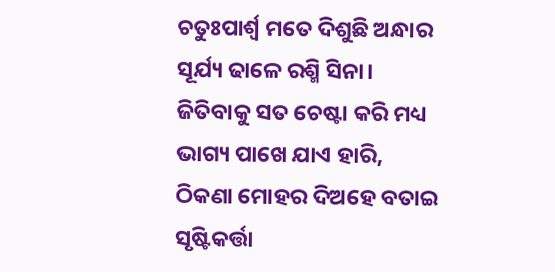ଚତୁଃପାର୍ଶ୍ଵ ମତେ ଦିଶୁଛି ଅନ୍ଧାର
ସୂର୍ଯ୍ୟ ଢାଳେ ରଶ୍ମି ସିନା।
ଜିତିବାକୁ ସତ ଚେଷ୍ଟା କରି ମଧ୍ୟ
ଭାଗ୍ୟ ପାଖେ ଯାଏ ହାରି,
ଠିକଣା ମୋହର ଦିଅହେ ବତାଇ
ସୃଷ୍ଟିକର୍ତ୍ତା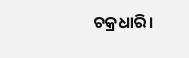ଚକ୍ରଧାରି।